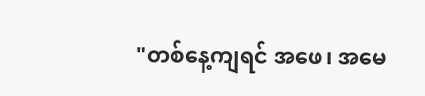"တစ်နေ့ကျရင် အဖေ၊ အမေ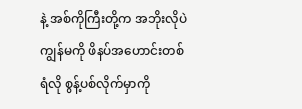နဲ့ အစ်ကိုကြီးတို့က အဘိုးလိုပဲ ကျွန်မကို ဖိနပ်အဟောင်းတစ်ရံလို စွန့်ပစ်လိုက်မှာကို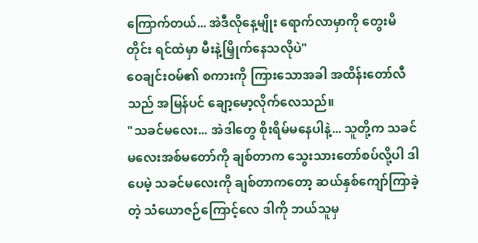ကြောက်တယ်... အဲဒီလိုနေ့မျိုး ရောက်လာမှာကို တွေးမိတိုင်း ရင်ထဲမှာ မီးနဲ့မြှိုက်နေသလိုပဲ"
ဝေချင်းဝမ်၏ စကားကို ကြားသောအခါ အထိန်းတော်လီသည် အမြန်ပင် ချော့မော့လိုက်လေသည်။
"သခင်မလေး... အဲဒါတွေ စိုးရိမ်မနေပါနဲ့... သူတို့က သခင်မလေးအစ်မတော်ကို ချစ်တာက သွေးသားတော်စပ်လို့ပါ ဒါပေမဲ့ သခင်မလေးကို ချစ်တာကတော့ ဆယ်နှစ်ကျော်ကြာခဲ့တဲ့ သံယောဇဉ်ကြောင့်လေ ဒါကို ဘယ်သူမှ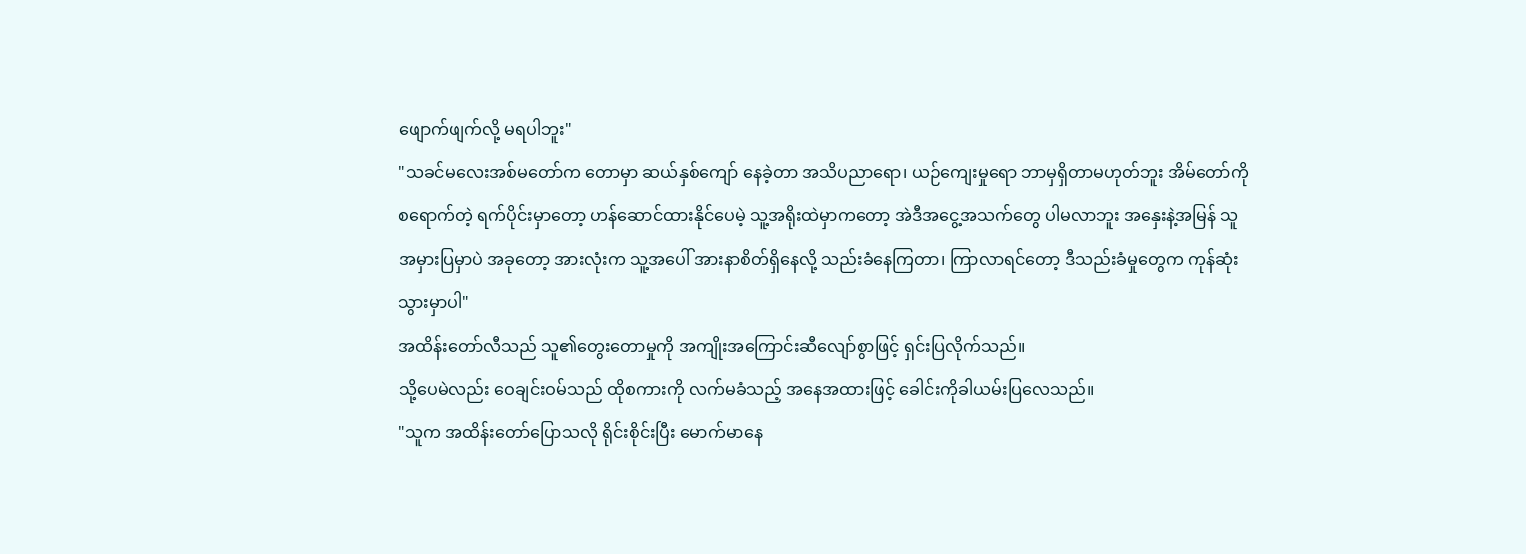ဖျောက်ဖျက်လို့ မရပါဘူး"
"သခင်မလေးအစ်မတော်က တောမှာ ဆယ်နှစ်ကျော် နေခဲ့တာ အသိပညာရော၊ ယဉ်ကျေးမှုရော ဘာမှရှိတာမဟုတ်ဘူး အိမ်တော်ကို စရောက်တဲ့ ရက်ပိုင်းမှာတော့ ဟန်ဆောင်ထားနိုင်ပေမဲ့ သူ့အရိုးထဲမှာကတော့ အဲဒီအငွေ့အသက်တွေ ပါမလာဘူး အနှေးနဲ့အမြန် သူ အမှားပြမှာပဲ အခုတော့ အားလုံးက သူ့အပေါ် အားနာစိတ်ရှိနေလို့ သည်းခံနေကြတာ၊ ကြာလာရင်တော့ ဒီသည်းခံမှုတွေက ကုန်ဆုံးသွားမှာပါ"
အထိန်းတော်လီသည် သူ၏တွေးတောမှုကို အကျိုးအကြောင်းဆီလျော်စွာဖြင့် ရှင်းပြလိုက်သည်။
သို့ပေမဲလည်း ဝေချင်းဝမ်သည် ထိုစကားကို လက်မခံသည့် အနေအထားဖြင့် ခေါင်းကိုခါယမ်းပြလေသည်။
"သူက အထိန်းတော်ပြောသလို ရိုင်းစိုင်းပြီး မောက်မာနေ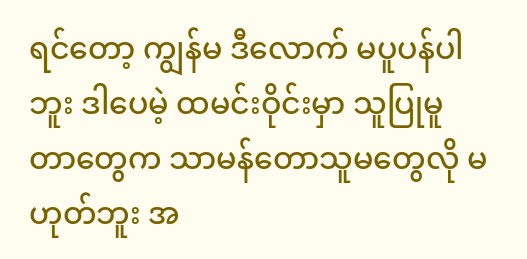ရင်တော့ ကျွန်မ ဒီလောက် မပူပန်ပါဘူး ဒါပေမဲ့ ထမင်းဝိုင်းမှာ သူပြုမူတာတွေက သာမန်တောသူမတွေလို မဟုတ်ဘူး အ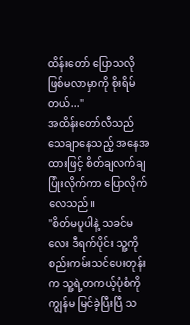ထိန်းတော် ပြောသလို ဖြစ်မလာမှာကို စိုးရိမ်တယ်..."
အထိန်းတော်လီသည် သေချာနေသည့် အနေအထားဖြင့် စိတ်ချလက်ချ ပြုံးလိုက်ကာ ပြောလိုက်လေသည်။
"စိတ်မပူပါနဲ့ သခင်မလေး ဒီရက်ပိုင်း သူ့ကို စည်းကမ်းသင်ပေးတုန်းက သူ့ရဲ့တကယ့်ပုံစံကို ကျွန်မ မြင်ခဲ့ပြီးပြီ သ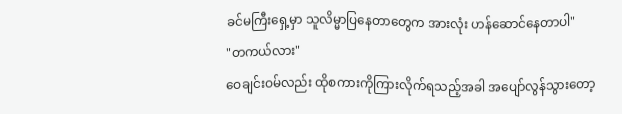ခင်မကြီးရှေ့မှာ သူလိမ္မာပြနေတာတွေက အားလုံး ဟန်ဆောင်နေတာပါ"
"တကယ်လား"
ဝေချင်းဝမ်လည်း ထိုစကားကိုကြားလိုက်ရသည့်အခါ အပျော်လွန်သွားတော့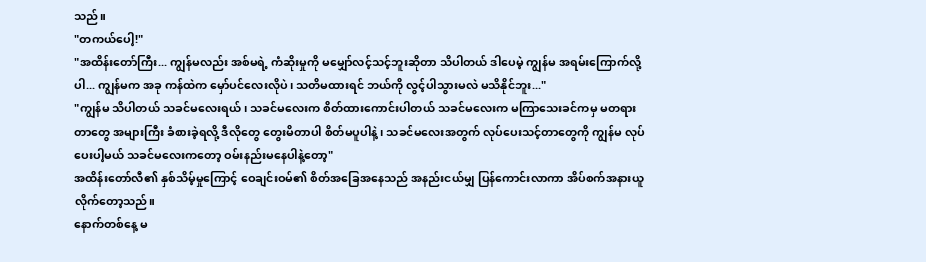သည်။
"တကယ်ပေါ့!"
"အထိန်းတော်ကြီး... ကျွန်မလည်း အစ်မရဲ့ ကံဆိုးမှုကို မမျှော်လင့်သင့်ဘူးဆိုတာ သိပါတယ် ဒါပေမဲ့ ကျွန်မ အရမ်းကြောက်လို့ပါ... ကျွန်မက အခု ကန်ထဲက မှော်ပင်လေးလိုပဲ၊ သတိမထားရင် ဘယ်ကို လွင့်ပါသွားမလဲ မသိနိုင်ဘူး..."
"ကျွန်မ သိပါတယ် သခင်မလေးရယ်၊ သခင်မလေးက စိတ်ထားကောင်းပါတယ် သခင်မလေးက မကြာသေးခင်ကမှ မတရားတာတွေ အများကြီး ခံစားခဲ့ရလို့ ဒီလိုတွေ တွေးမိတာပါ စိတ်မပူပါနဲ့၊ သခင်မလေးအတွက် လုပ်ပေးသင့်တာတွေကို ကျွန်မ လုပ်ပေးပါ့မယ် သခင်မလေးကတော့ ဝမ်းနည်းမနေပါနဲ့တော့"
အထိန်းတော်လီ၏ နှစ်သိမ့်မှုကြောင့် ဝေချင်းဝမ်၏ စိတ်အခြေအနေသည် အနည်းငယ်မျှ ပြန်ကောင်းလာကာ အိပ်စက်အနားယူလိုက်တော့သည်။
နောက်တစ်နေ့ မ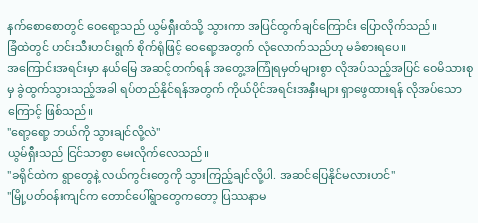နက်စောစောတွင် ဝေရော့သည် ယွမ်ရှီးထံသို့ သွားကာ အပြင်ထွက်ချင်ကြောင်း ပြောလိုက်သည်။
ခြံထဲတွင် ဟင်းသီးဟင်းရွက် စိုက်ရုံဖြင့် ဝေရော့အတွက် လုံလောက်သည်ဟု မခံစားရပေ။
အကြောင်းအရင်းမှာ နယ်မြေ အဆင့်တက်ရန် အတွေ့အကြုံရမှတ်များစွာ လိုအပ်သည့်အပြင် ဝေမိသားစုမှ ခွဲထွက်သွားသည့်အခါ ရပ်တည်နိုင်ရန်အတွက် ကိုယ်ပိုင်အရင်းအနှီးများ ရှာဖွေထားရန် လိုအပ်သောကြောင့် ဖြစ်သည်။
"ရော့ရော့ ဘယ်ကို သွားချင်လို့လဲ"
ယွမ်ရှီးသည် ငြင်သာစွာ မေးလိုက်လေသည်။
"ခရိုင်ထဲက ရွာတွေနဲ့ လယ်ကွင်းတွေကို သွားကြည့်ချင်လို့ပါ. အဆင်ပြေနိုင်မလားဟင်"
"မြို့ပတ်ဝန်းကျင်က တောင်ပေါ်ရွာတွေကတော့ ပြဿနာမ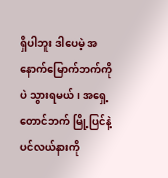ရှိပါဘူး ဒါပေမဲ့ အနောက်မြောက်ဘက်ကိုပဲ သွားရမယ်၊ အရှေ့တောင်ဘက် မြို့ပြင်နဲ့ ပင်လယ်နားကို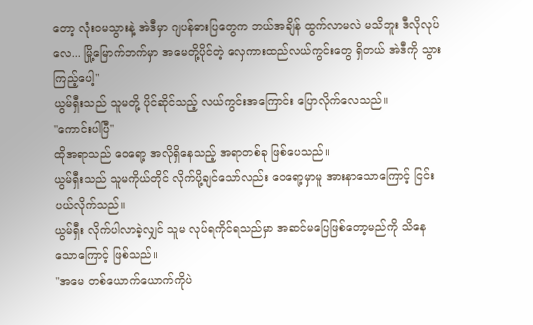တော့ လုံးဝမသွားနဲ့ အဲဒီမှာ ဂျပန်ဓားပြတွေက ဘယ်အချိန် ထွက်လာမလဲ မသိဘူး ဒီလိုလုပ်လေ... မြို့မြောက်ဘက်မှာ အမေတို့ပိုင်တဲ့ လှေကားထည်လယ်ကွင်းတွေ ရှိတယ် အဲဒီကို သွားကြည့်ပေါ့"
ယွမ်ရှီးသည် သူမတို့ ပိုင်ဆိုင်သည့် လယ်ကွင်းအကြောင်း ပြောလိုက်လေသည်။
"ကောင်းပါပြီ"
ထိုအရာသည် ဝေရော့ အလိုရှိနေသည့် အရာတစ်ခု ဖြစ်ပေသည်။
ယွမ်ရှီးသည် သူမကိုယ်တိုင် လိုက်ပို့ချင်သော်လည်း ဝေရော့မှာမူ အားနာသောကြောင့် ငြင်းပယ်လိုက်သည်။
ယွမ်ရှီး လိုက်ပါလာခဲ့လျှင် သူမ လုပ်ရကိုင်ရသည်မှာ အဆင်မပြေဖြစ်တော့မည်ကို သိနေသောကြောင့် ဖြစ်သည်။
"အမေ တစ်ယောက်ယောက်ကိုပဲ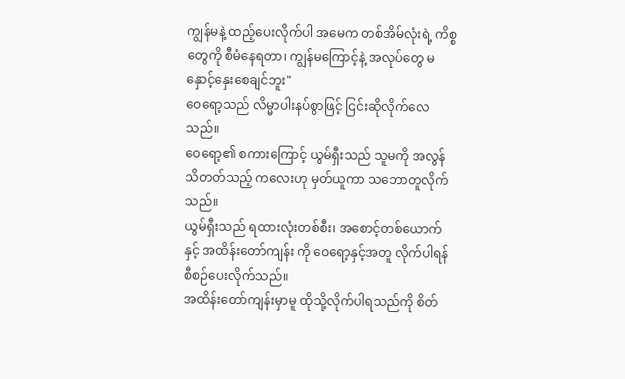ကျွန်မနဲ့ ထည့်ပေးလိုက်ပါ အမေက တစ်အိမ်လုံးရဲ့ ကိစ္စတွေကို စီမံနေရတာ၊ ကျွန်မကြောင့်နဲ့ အလုပ်တွေ မနှောင့်နှေးစေချင်ဘူး"
ဝေရော့သည် လိမ္မာပါးနပ်စွာဖြင့် ငြင်းဆိုလိုက်လေသည်။
ဝေရော့၏ စကားကြောင့် ယွမ်ရှီးသည် သူမကို အလွန်သိတတ်သည့် ကလေးဟု မှတ်ယူကာ သဘောတူလိုက်သည်။
ယွမ်ရှီးသည် ရထားလုံးတစ်စီး၊ အစောင့်တစ်ယောက်နှင့် အထိန်းတော်ကျန်း ကို ဝေရော့နှင့်အတူ လိုက်ပါရန် စီစဉ်ပေးလိုက်သည်။
အထိန်းတော်ကျန်းမှာမူ ထိုသို့လိုက်ပါရသည်ကို စိတ်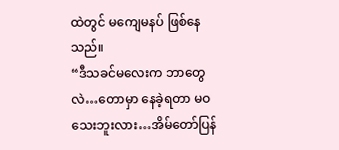ထဲတွင် မကျေမနပ် ဖြစ်နေသည်။
“ဒီသခင်မလေးက ဘာတွေလဲ…တောမှာ နေခဲ့ရတာ မဝသေးဘူးလား…အိမ်တော်ပြန်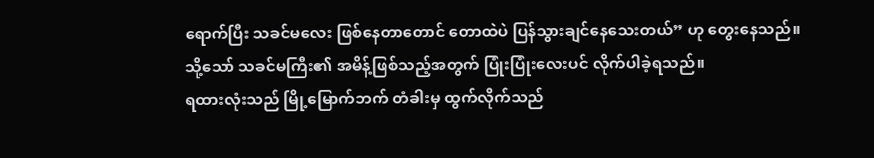ရောက်ပြီး သခင်မလေး ဖြစ်နေတာတောင် တောထဲပဲ ပြန်သွားချင်နေသေးတယ်” ဟု တွေးနေသည်။
သို့သော် သခင်မကြီး၏ အမိန့်ဖြစ်သည့်အတွက် ပြုံးပြုံးလေးပင် လိုက်ပါခဲ့ရသည်။
ရထားလုံးသည် မြို့မြောက်ဘက် တံခါးမှ ထွက်လိုက်သည်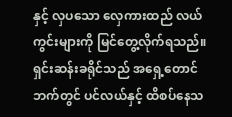နှင့် လှပသော လှေကားထည် လယ်ကွင်းများကို မြင်တွေ့လိုက်ရသည်။
ရှင်းဆန်းခရိုင်သည် အရှေ့တောင်ဘက်တွင် ပင်လယ်နှင့် ထိစပ်နေသ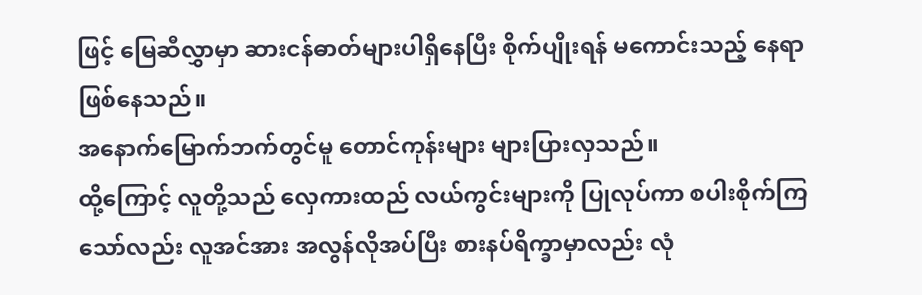ဖြင့် မြေဆီလွှာမှာ ဆားငန်ဓာတ်များပါရှိနေပြီး စိုက်ပျိုးရန် မကောင်းသည့် နေရာဖြစ်နေသည်။
အနောက်မြောက်ဘက်တွင်မူ တောင်ကုန်းများ များပြားလှသည်။
ထို့ကြောင့် လူတို့သည် လှေကားထည် လယ်ကွင်းများကို ပြုလုပ်ကာ စပါးစိုက်ကြသော်လည်း လူအင်အား အလွန်လိုအပ်ပြီး စားနပ်ရိက္ခာမှာလည်း လုံ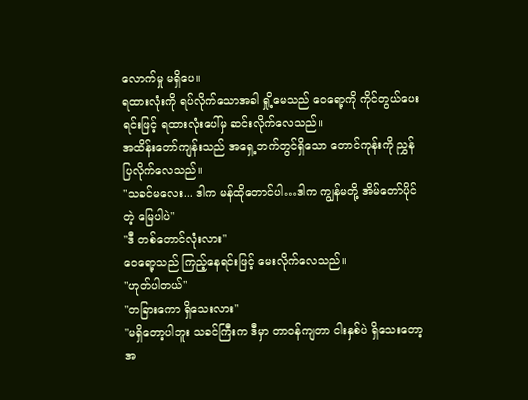လောက်မှု မရှိပေ။
ရထားလုံးကို ရပ်လိုက်သောအခါ ရှို့မေသည် ဝေရော့ကို ကိုင်တွယ်ပေးရင်းဖြင့် ရထားလုံးပေါ်မှ ဆင်းလိုက်လေသည်။
အထိန်းတော်ကျန်းသည် အရှေ့ဘက်တွင်ရှိသော တောင်ကုန်းကို ညွှန်ပြလိုက်လေသည်။
"သခင်မလေး... ဒါက မန်ထိုတောင်ပါ…ဒါက ကျွန်မတို့ အိမ်တော်ပိုင်တဲ့ မြေပါပဲ"
"ဒီ တစ်တောင်လုံးလား"
ဝေရော့သည် ကြည့်နေရင်းဖြင့် မေးလိုက်လေသည်။
"ဟုတ်ပါတယ်"
"တခြားကော ရှိသေးလား"
"မရှိတော့ပါဘူး သခင်ကြီးက ဒီမှာ တာဝန်ကျတာ ငါးနှစ်ပဲ ရှိသေးတော့ အ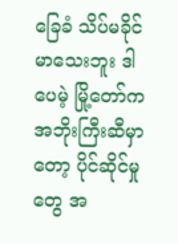ခြေခံ သိပ်မခိုင်မာသေးဘူး ဒါပေမဲ့ မြို့တော်က အဘိုးကြီးဆီမှာတော့ ပိုင်ဆိုင်မှုတွေ အ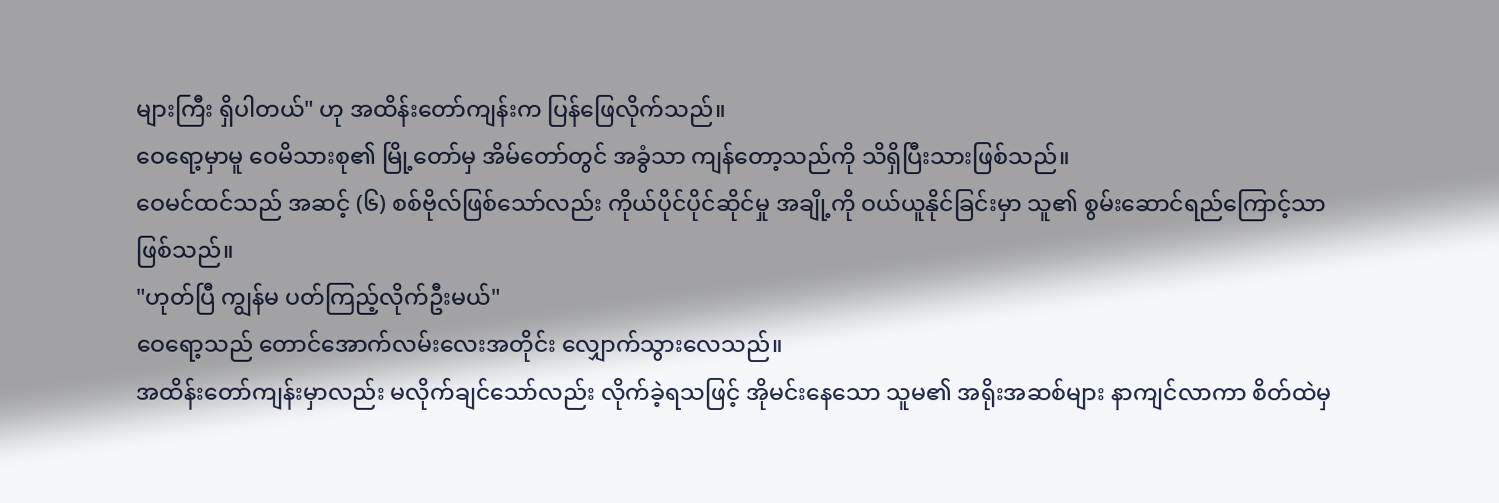များကြီး ရှိပါတယ်" ဟု အထိန်းတော်ကျန်းက ပြန်ဖြေလိုက်သည်။
ဝေရော့မှာမူ ဝေမိသားစု၏ မြို့တော်မှ အိမ်တော်တွင် အခွံသာ ကျန်တော့သည်ကို သိရှိပြီးသားဖြစ်သည်။
ဝေမင်ထင်သည် အဆင့် (၆) စစ်ဗိုလ်ဖြစ်သော်လည်း ကိုယ်ပိုင်ပိုင်ဆိုင်မှု အချို့ကို ဝယ်ယူနိုင်ခြင်းမှာ သူ၏ စွမ်းဆောင်ရည်ကြောင့်သာ ဖြစ်သည်။
"ဟုတ်ပြီ ကျွန်မ ပတ်ကြည့်လိုက်ဦးမယ်"
ဝေရော့သည် တောင်အောက်လမ်းလေးအတိုင်း လျှောက်သွားလေသည်။
အထိန်းတော်ကျန်းမှာလည်း မလိုက်ချင်သော်လည်း လိုက်ခဲ့ရသဖြင့် အိုမင်းနေသော သူမ၏ အရိုးအဆစ်များ နာကျင်လာကာ စိတ်ထဲမှ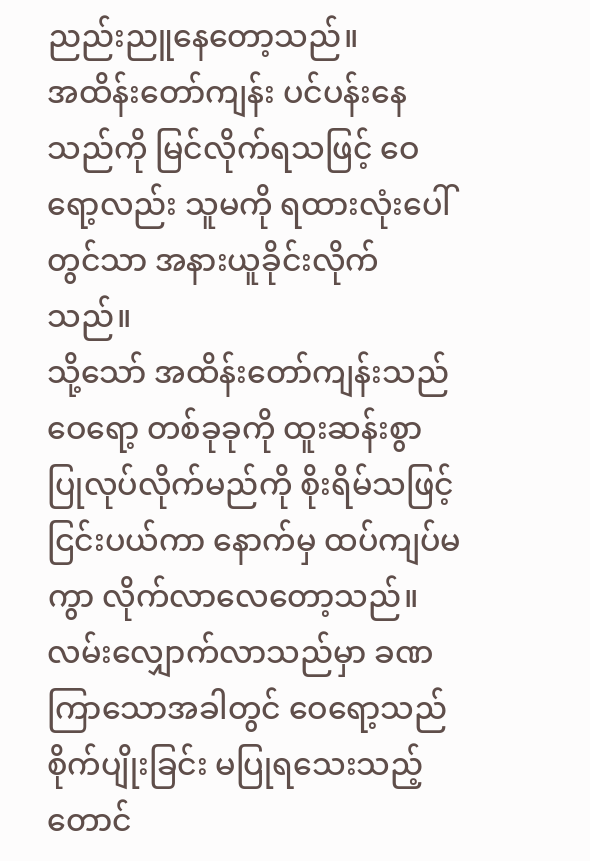ညည်းညူနေတော့သည်။
အထိန်းတော်ကျန်း ပင်ပန်းနေသည်ကို မြင်လိုက်ရသဖြင့် ဝေရော့လည်း သူမကို ရထားလုံးပေါ်တွင်သာ အနားယူခိုင်းလိုက်သည်။
သို့သော် အထိန်းတော်ကျန်းသည် ဝေရော့ တစ်ခုခုကို ထူးဆန်းစွာ ပြုလုပ်လိုက်မည်ကို စိုးရိမ်သဖြင့် ငြင်းပယ်ကာ နောက်မှ ထပ်ကျပ်မကွာ လိုက်လာလေတော့သည်။
လမ်းလျှောက်လာသည်မှာ ခဏကြာသောအခါတွင် ဝေရော့သည် စိုက်ပျိုးခြင်း မပြုရသေးသည့် တောင်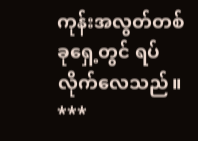ကုန်းအလွတ်တစ်ခုရှေ့တွင် ရပ်လိုက်လေသည်။
***